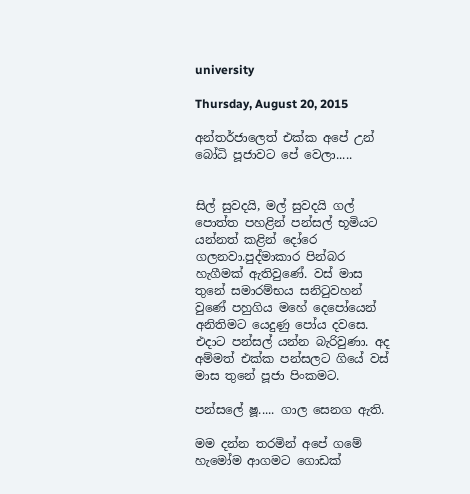university

Thursday, August 20, 2015

අන්තර්ජාලෙත් එක්ක අපේ උන් බෝධි පූජාවට පේ වෙලා.....


සිල් සුවදයි, මල් සුවදයි ගල් පොත්ත පහළින් පන්සල් භූමියට යන්නත් කළින් දෝරෙ ගලනවා.පුද්මාකාර පින්බර හැගීමක් ඇතිවුණේ. වස් මාස තුනේ සමාරම්භය සනිටුවහන් වුණේ පහුගිය මහේ දෙපෝයෙන් අනිතිමට යෙදුණු පෝය දවසෙ. එදාට පන්සල් යන්න බැරිවුණා. අද අම්මත් එක්ක පන්සලට ගියේ වස් මාස තුනේ පූජා පිංකමට.

පන්සලේ ෂූ..... ගාල සෙනග ඇති.

මම දන්න තරමින් අපේ ගමේ හැමෝම ආගමට ගොඩක්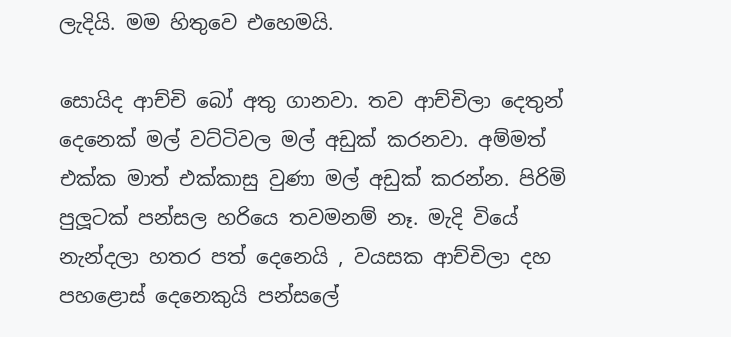ලැදියි. මම හිතුවෙ එහෙමයි.

සොයිද ආච්චි බෝ අතු ගානවා. තව ආච්චිලා දෙතුන් දෙනෙක් මල් වට්ටිවල මල් අඩුක් කරනවා. අම්මත් එක්ක මාත් එක්කාසු වුණා මල් අඩුක් කරන්න. පිරිමි පුලූටක් පන්සල හරියෙ තවමනම් නෑ. මැදි වියේ නැන්දලා හතර පත් දෙනෙයි , වයසක ආච්චිලා දහ පහළොස් දෙනෙකුයි පන්සලේ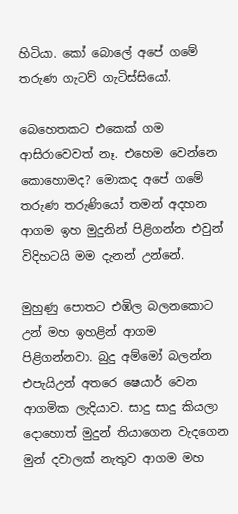හිටියා. කෝ බොලේ අපේ ගමේ තරුණ ගැටව් ගැටිස්සියෝ.

බෙහෙතකට එකෙක් ගම ආසිරාවෙවත් නෑ. එහෙම වෙන්නෙ කොහොමද? මොකද අපේ ගමේ තරුණ තරුණියෝ තමන් අදහන ආගම ඉහ මුදුනින් පිළිගන්න එවුන් විදිහටයි මම දැනන් උන්නේ.

මුහුණු පොතට එඹිල බලනකොට උන් මහ ඉහළින් ආගම පිළිගන්නවා. බුදු අම්මෝ බලන්න එපැයිඋන් අතරෙ ෂෙයාර් වෙන ආගමික ලැදියාව. සාදු සාදු කියලා දොහොත් මුදුන් තියාගෙන වැදගෙන මුන් දවාලක් නැතුව ආගම මහ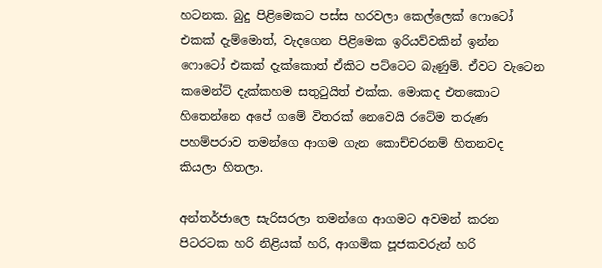හටනක. බුදු පිළිමෙකට පස්ස හරවලා කෙල්ලෙක් ෆොටෝ එකක් දැම්මොත්, වැදගෙන පිළිමෙක ඉරියව්වකින් ඉන්න ෆොටෝ එකක් දැක්කොත් ඒකිට පට්ටෙට බැණුම්. ඒවට වැටෙන කමෙන්ට් දැක්කහම සතුටුයිත් එක්ක. මොකද එතකොට හිතෙන්නෙ අපේ ගමේ විතරක් නෙවෙයි රටේම තරුණ පහම්පරාව තමන්ගෙ ආගම ගැන කොච්චරනම් හිතනවද කියලා හිතලා.

අන්තර්ජාලෙ සැරිසරලා තමන්ගෙ ආගමට අවමන් කරන පිටරටක හරි නිළියක් හරි, ආගමික පූජකවරුන් හරි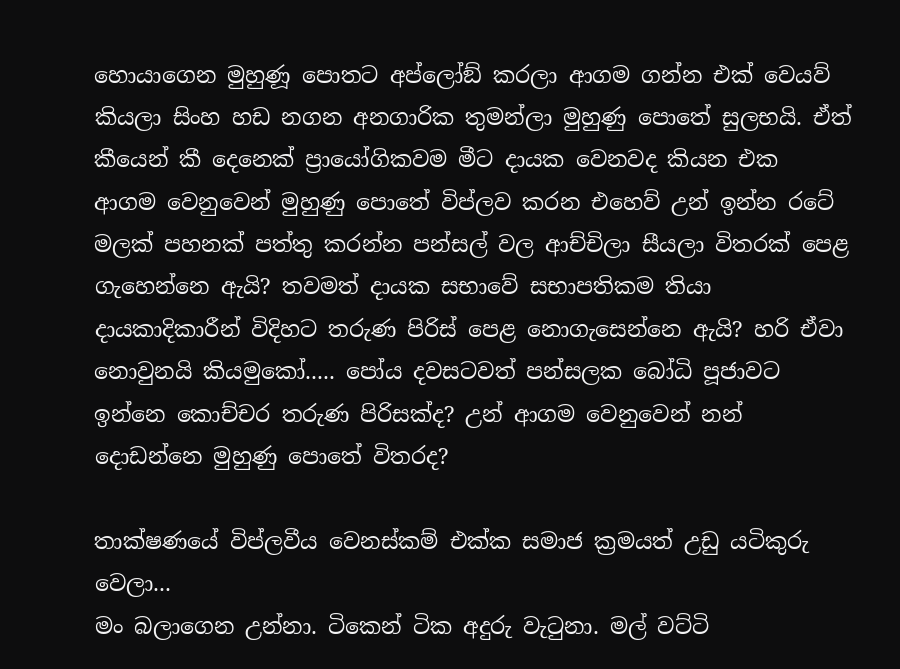හොයාගෙන මුහුණූ පොතට අප්ලෝඞ් කරලා ආගම ගන්න එක් වෙයව් කියලා සිංහ හඩ නගන අනගාරික තුමන්ලා මුහුණු පොතේ සුලභයි. ඒත් කීයෙන් කී දෙනෙක් ප්‍රායෝගිකවම මීට දායක වෙනවද කියන එක
ආගම වෙනුවෙන් මුහුණු පොතේ විප්ලව කරන එහෙව් උන් ඉන්න රටේ මලක් පහනක් පත්තු කරන්න පන්සල් වල ආච්චිලා සීයලා විතරක් පෙළ ගැහෙන්නෙ ඇයි? තවමත් දායක සභාවේ සභාපතිකම තියා දායකාදිකාරීන් විදිහට තරුණ පිරිස් පෙළ නොගැසෙන්නෙ ඇයි? හරි ඒවා නොවුනයි කියමුකෝ..... පෝය දවසටවත් පන්සලක බෝධි පූජාවට ඉන්නෙ කොච්චර තරුණ පිරිසක්ද? උන් ආගම වෙනුවෙන් නන් දොඩන්නෙ මුහුණු පොතේ විතරද?

තාක්ෂණයේ විප්ලවීය වෙනස්කම් එක්ක සමාජ ක්‍රමයත් උඩු යටිකුරු වෙලා...
මං බලාගෙන උන්නා. ටිකෙන් ටික අදුරු වැටුනා. මල් වට්ටි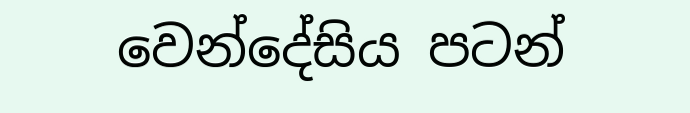වෙන්දේසිය පටන්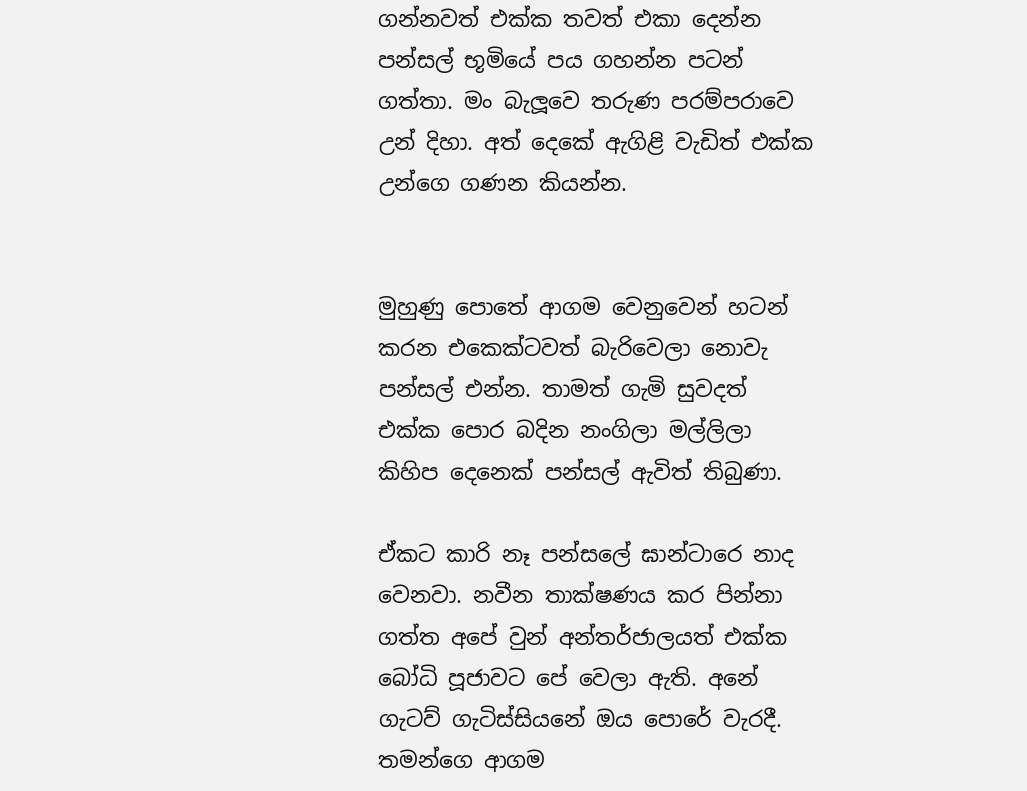ගන්නවත් එක්ක තවත් එකා දෙන්න පන්සල් භූමියේ පය ගහන්න පටන් ගත්තා. මං බැලූවෙ තරුණ පරම්පරාවෙ උන් දිහා. අත් දෙකේ ඇගිළි වැඩිත් එක්ක උන්ගෙ ගණන කියන්න.


මුහුණු පොතේ ආගම වෙනුවෙන් හටන් කරන එකෙක්ටවත් බැරිවෙලා නොවැ පන්සල් එන්න. තාමත් ගැමි සුවදත් එක්ක පොර බදින නංගිලා මල්ලිලා කිහිප දෙනෙක් පන්සල් ඇවිත් තිබුණා.

ඒකට කාරි නෑ පන්සලේ ඝාන්ටාරෙ නාද වෙනවා. නවීන තාක්ෂණය කර පින්නා ගත්ත අපේ වුන් අන්තර්ජාලයත් එක්ක බෝධි පූජාවට පේ වෙලා ඇති. අනේ ගැටව් ගැටිස්සියනේ ඔය පොරේ වැරදී. තමන්ගෙ ආගම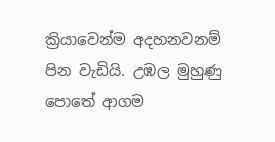ක්‍රියාවෙන්ම අදහනවනම් පින වැඩියි. උඹල මුහුණු පොතේ ආගම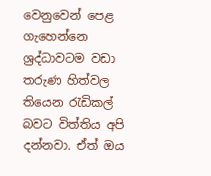වෙනුවෙන් පෙළ ගැහෙන්නෙ ශ්‍රද්ධාවටම වඩා තරුණ හිත්වල තියෙන රැඩිකල් බවට විත්තිය අපි දන්නවා. ඒත් ඔය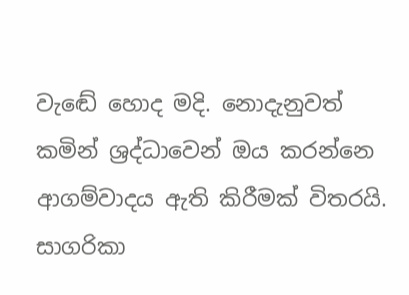වැඬේ හොද මදි. නොදැනුවත් කමින් ශ්‍රද්ධාවෙන් ඔය කරන්නෙ ආගම්වාදය ඇති කිරීමක් විතරයි.
සාගරිකා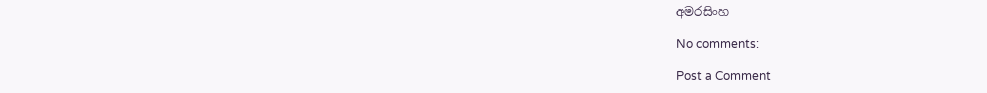අමරසිංහ

No comments:

Post a Comment